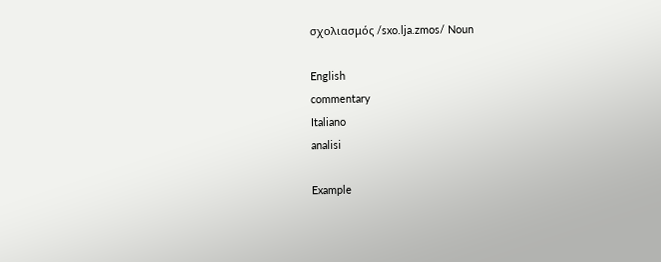σχολιασμός /sxo.lja.zmos/ Noun

English
commentary
Italiano
analisi

Example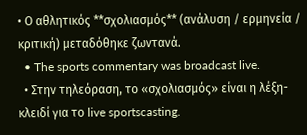• Ο αθλητικός **σχολιασμός** (ανάλυση / ερμηνεία / κριτική) μεταδόθηκε ζωντανά.
  • The sports commentary was broadcast live.
  • Στην τηλεόραση, το «σχολιασμός» είναι η λέξη-κλειδί για το live sportscasting.